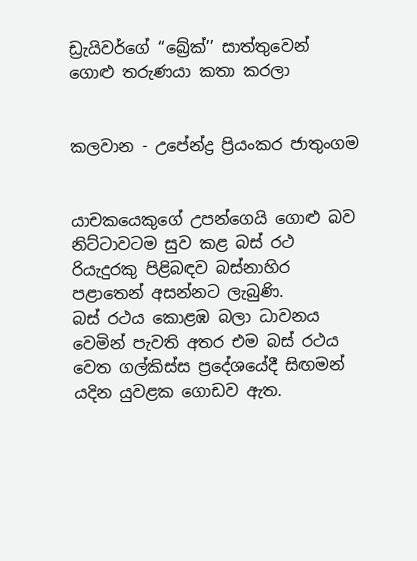ඩ්‍රැයිවර්ගේ ‘‘බ්‍රේක්’’ සාත්තුවෙන් ගොළු තරුණයා කතා කරලා


කලවාන - උපේන්ද්‍ර ප්‍රියංකර ජාතුංගම


යාචකයෙකුගේ උපන්ගෙයි ගොළු බව නිට්ටාවටම සුව කළ බස් රථ රියැදුරකු පිළිබඳව බස්නාහිර පළාතෙන් අසන්නට ලැබුණි.
බස් රථය කොළඹ බලා ධාවනය වෙමින් පැවති අතර එම බස් රථය වෙත ගල්කිස්ස ප්‍රදේශයේදී සිඟමන් යදින යුවළක ගොඩව ඇත.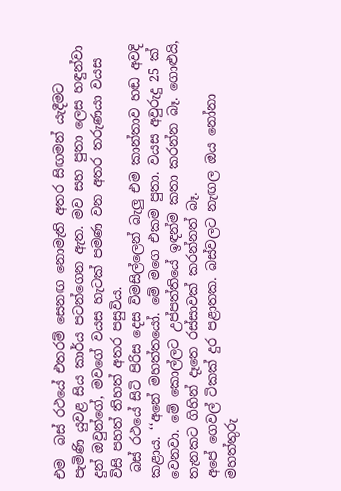එම  බස් රථයේ එතරම් සෙනඟ නොමැති අතර සිඟමන් යැදීමට පැමිණි යුවළ සිය කාර්ය පටන්ගෙන ඇත. මව සහ පුතා ලෙස හඳුන්වා දුන් ඔවුන්ගේ, මවගේ වයස හැටක් පමණ වන අතර තරුණයා වයස විසි පහත් තිහත් අතර පසුවිය.
 බස් රථයේ සිටි පිරිස දෙස විමසිල්ලෙන් බැලු‍ එම කාන්තාව හඬ අවදි කළාය. ‘‘අනේ මහත්තයෝ. මේ මගෙ එකම පුතා. වයස අවුරුදු 25 ක් වෙනවා. මේ කොල්ලට උප්පත්තියේ ඉඳන්ම කතා කරන්න බෑ. ගොළුයි, තැනකට ගිහින් දෑතෙ රස්සාවක් කරන්නත් බෑ.
අපේ ගෙවල් ටිකක් දුර පළාතක. බස්වලට නැඟල ඔය නෝනා මහත්තුරු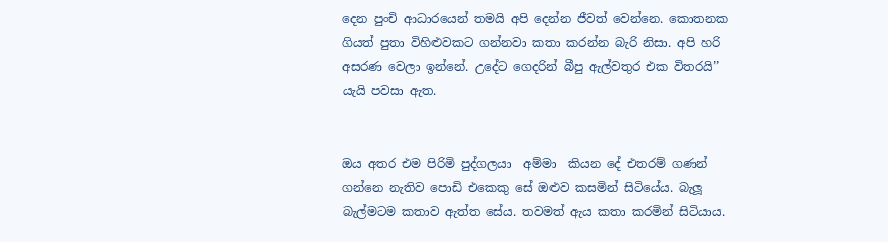දෙන පුංචි ආධාරයෙන් තමයි අපි දෙන්න ජීවත් වෙන්නෙ. කොතනක ගියත් පුතා විහිළුවකට ගන්නවා කතා කරන්න බැරි නිසා. අපි හරි අසරණ වෙලා ඉන්නේ. උදේට ගෙදරින් බීපු ඇල්වතුර එක විතරයි’’ යැයි පවසා ඇත.


ඔය අතර එම පිරිමි පුද්ගලයා  අම්මා  කියන දේ එතරම් ගණන් ගන්නෙ නැතිව පොඩි එකෙකු සේ ඔළු‍ව කසමින් සිටියේය. බැලූ බැල්මටම කතාව ඇත්ත සේය. තවමත් ඇය කතා කරමින් සිටියාය.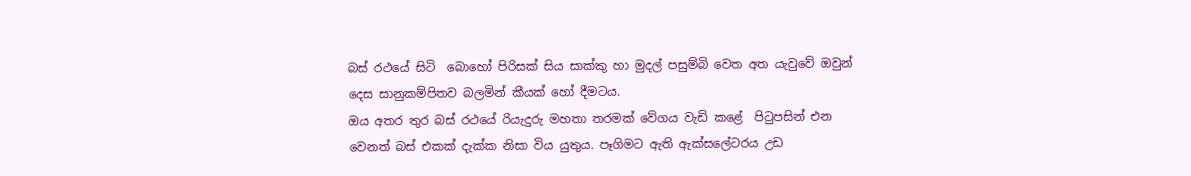බස් රථයේ සිටි  බොහෝ පිරිසක් සිය සාක්කු හා මුදල් පසුම්බි වෙත අත යැවුවේ ඔවුන් දෙස සානුකම්පිතව බලමින් කීයක් හෝ දීමටය.
ඔය අතර තුර බස් රථයේ රියැදුරු මහතා තරමක් වේගය වැඩි කළේ  පිටුපසින් එන වෙනත් බස් එකක් දැක්ක නිසා විය යුතුය. පෑගිමට ඇති ඇක්සලේටරය උඩ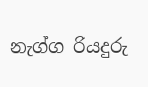නැග්ග රියදුරු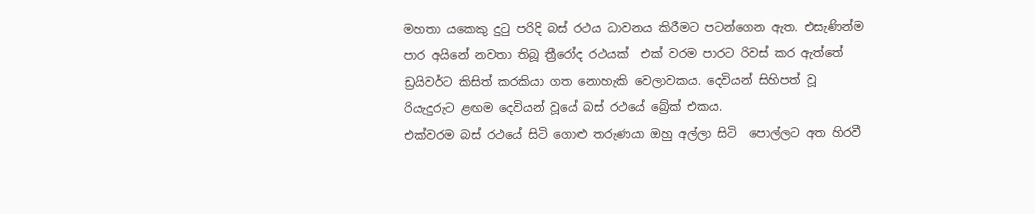මහතා යකෙකු දුටු පරිදි බස් රථය ධාවනය කිරීමට පටන්ගෙන ඇත. එසැණින්ම පාර අයිනේ නවතා තිබූ ත්‍රීරෝද රථයක්  එක් වරම පාරට රිවස් කර ඇත්තේ ඩ්‍රයිවර්ට කිසිත් කරකියා ගත නොහැකි වෙලාවකය. දෙවියන් සිහිපත් වූ රියැදුරුට ළඟම දෙවියන් වූයේ බස් රථයේ බ්‍රේක් එකය.
එක්වරම බස් රථයේ සිටි ගොළු තරුණයා ඔහු අල්ලා සිටි  පොල්ලට අත හිරවී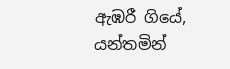ඇඹරී ගියේ, යන්තමින්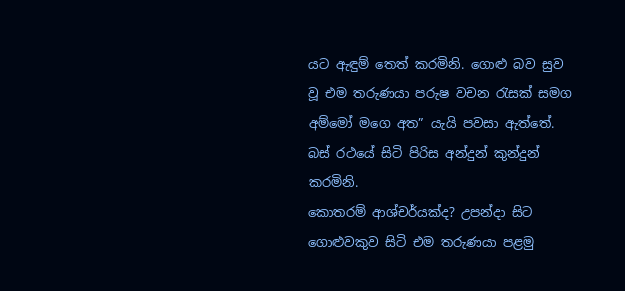යට ඇඳුම් තෙත් කරමිනි. ගොළු බව සුව වූ එම තරුණයා පරුෂ වචන රැසක් සමග අම්මෝ මගෙ අත” යැයි පවසා ඇත්තේ. බස් රථයේ සිටි පිරිස අන්දුන් කුන්දුන් කරමිනි.
කොතරම් ආශ්චර්යක්ද? උපන්දා සිට ගොළුවකුව සිටි එම තරුණයා පළමු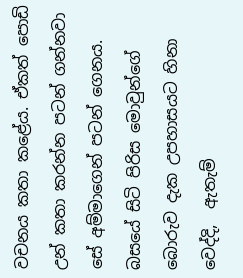වචනය කතා කළේය. ඒකත් පොඩි උන් කතා කරන්න පටන් ගන්නවා සේ අම්මාගෙන් පටන් ගෙනය.
බසයේ සිටි පිරිස මොවුන්ගේ බොරුව දැක උපහාසයට හිනා වෙද්දි,  ඇතැම්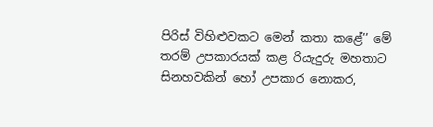පිරිස් විහිළුවකට මෙන් කතා කළේ’’ මේ  තරම් උපකාරයක් කළ රියැදුරු මහතාට සිනහවකින් හෝ උපකාර නොකර,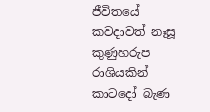ජීවිතයේ කවදාවත් නෑසූ කුණුහරුප රාශියකින් කාටදෝ බැණ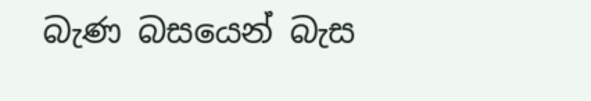බැණ බසයෙන් බැස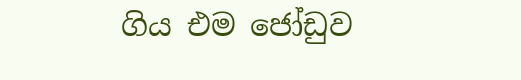ගිය එම ජෝඩුව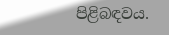පිළිබඳවය.